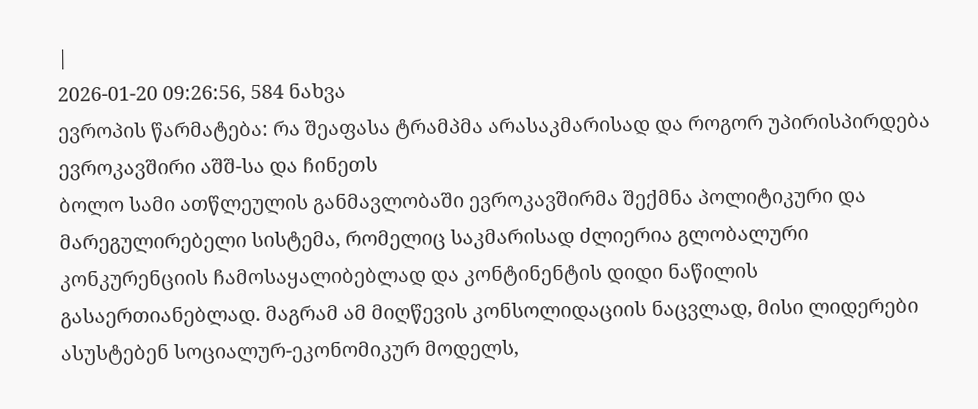|
2026-01-20 09:26:56, 584 ნახვა
ევროპის წარმატება: რა შეაფასა ტრამპმა არასაკმარისად და როგორ უპირისპირდება ევროკავშირი აშშ-სა და ჩინეთს
ბოლო სამი ათწლეულის განმავლობაში ევროკავშირმა შექმნა პოლიტიკური და მარეგულირებელი სისტემა, რომელიც საკმარისად ძლიერია გლობალური კონკურენციის ჩამოსაყალიბებლად და კონტინენტის დიდი ნაწილის გასაერთიანებლად. მაგრამ ამ მიღწევის კონსოლიდაციის ნაცვლად, მისი ლიდერები ასუსტებენ სოციალურ-ეკონომიკურ მოდელს,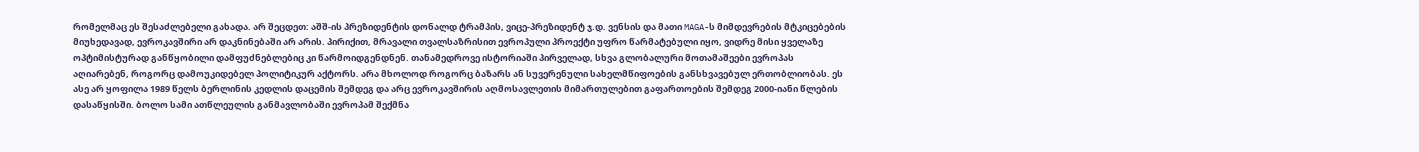რომელმაც ეს შესაძლებელი გახადა. არ შეცდეთ: აშშ-ის პრეზიდენტის დონალდ ტრამპის, ვიცე-პრეზიდენტ ჯ.დ. ვენსის და მათი MAGA-ს მიმდევრების მტკიცებების მიუხედავად, ევროკავშირი არ დაკნინებაში არ არის. პირიქით, მრავალი თვალსაზრისით ევროპული პროექტი უფრო წარმატებული იყო, ვიდრე მისი ყველაზე ოპტიმისტურად განწყობილი დამფუძნებლებიც კი წარმოიდგენდნენ. თანამედროვე ისტორიაში პირველად, სხვა გლობალური მოთამაშეები ევროპას აღიარებენ, როგორც დამოუკიდებელ პოლიტიკურ აქტორს. არა მხოლოდ როგორც ბაზარს ან სუვერენული სახელმწიფოების განსხვავებულ ერთობლიობას. ეს ასე არ ყოფილა 1989 წელს ბერლინის კედლის დაცემის შემდეგ და არც ევროკავშირის აღმოსავლეთის მიმართულებით გაფართოების შემდეგ 2000-იანი წლების დასაწყისში. ბოლო სამი ათწლეულის განმავლობაში ევროპამ შექმნა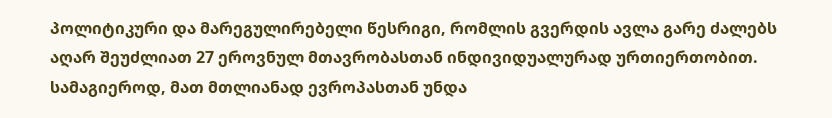პოლიტიკური და მარეგულირებელი წესრიგი, რომლის გვერდის ავლა გარე ძალებს აღარ შეუძლიათ 27 ეროვნულ მთავრობასთან ინდივიდუალურად ურთიერთობით. სამაგიეროდ, მათ მთლიანად ევროპასთან უნდა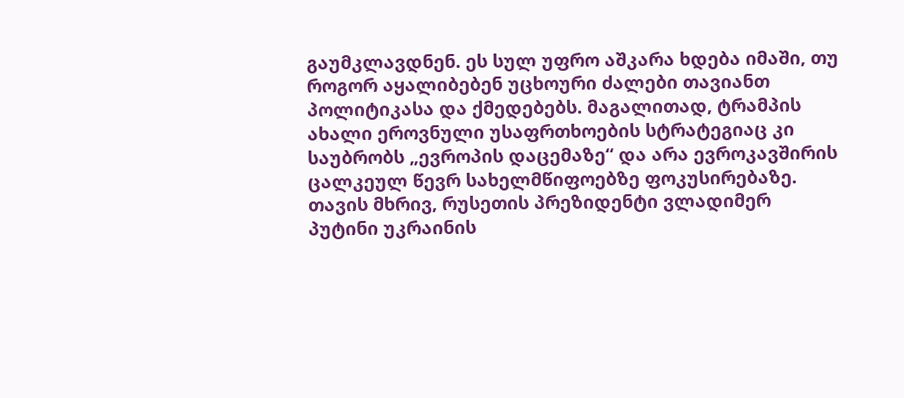გაუმკლავდნენ. ეს სულ უფრო აშკარა ხდება იმაში, თუ როგორ აყალიბებენ უცხოური ძალები თავიანთ პოლიტიკასა და ქმედებებს. მაგალითად, ტრამპის ახალი ეროვნული უსაფრთხოების სტრატეგიაც კი საუბრობს „ევროპის დაცემაზე“ და არა ევროკავშირის ცალკეულ წევრ სახელმწიფოებზე ფოკუსირებაზე. თავის მხრივ, რუსეთის პრეზიდენტი ვლადიმერ პუტინი უკრაინის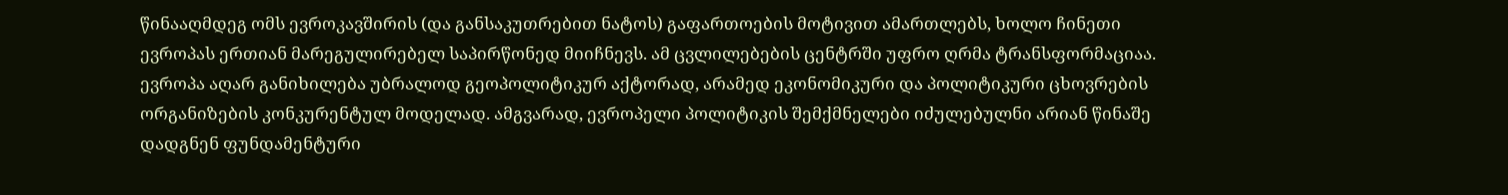წინააღმდეგ ომს ევროკავშირის (და განსაკუთრებით ნატოს) გაფართოების მოტივით ამართლებს, ხოლო ჩინეთი ევროპას ერთიან მარეგულირებელ საპირწონედ მიიჩნევს. ამ ცვლილებების ცენტრში უფრო ღრმა ტრანსფორმაციაა. ევროპა აღარ განიხილება უბრალოდ გეოპოლიტიკურ აქტორად, არამედ ეკონომიკური და პოლიტიკური ცხოვრების ორგანიზების კონკურენტულ მოდელად. ამგვარად, ევროპელი პოლიტიკის შემქმნელები იძულებულნი არიან წინაშე დადგნენ ფუნდამენტური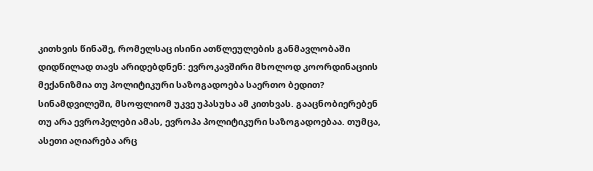კითხვის წინაშე, რომელსაც ისინი ათწლეულების განმავლობაში დიდწილად თავს არიდებდნენ: ევროკავშირი მხოლოდ კოორდინაციის მექანიზმია თუ პოლიტიკური საზოგადოება საერთო ბედით? სინამდვილეში, მსოფლიომ უკვე უპასუხა ამ კითხვას. გააცნობიერებენ თუ არა ევროპელები ამას, ევროპა პოლიტიკური საზოგადოებაა. თუმცა, ასეთი აღიარება არც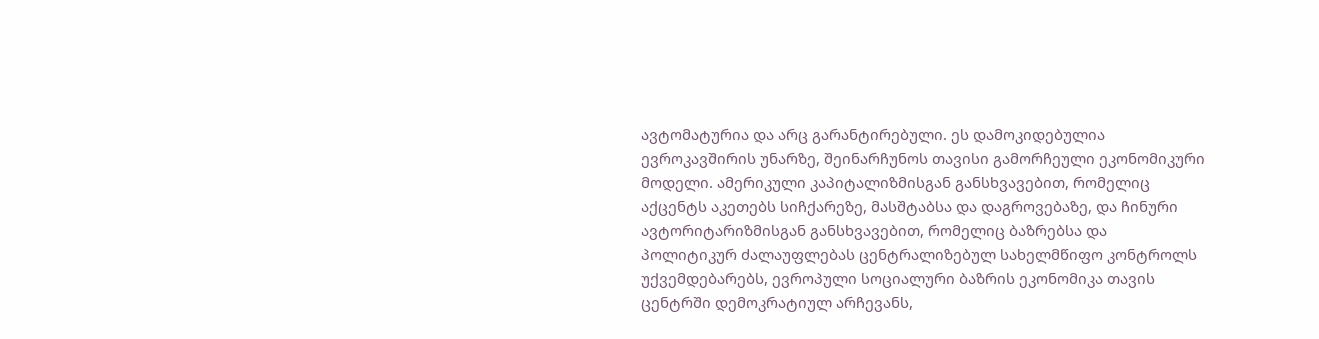ავტომატურია და არც გარანტირებული. ეს დამოკიდებულია ევროკავშირის უნარზე, შეინარჩუნოს თავისი გამორჩეული ეკონომიკური მოდელი. ამერიკული კაპიტალიზმისგან განსხვავებით, რომელიც აქცენტს აკეთებს სიჩქარეზე, მასშტაბსა და დაგროვებაზე, და ჩინური ავტორიტარიზმისგან განსხვავებით, რომელიც ბაზრებსა და პოლიტიკურ ძალაუფლებას ცენტრალიზებულ სახელმწიფო კონტროლს უქვემდებარებს, ევროპული სოციალური ბაზრის ეკონომიკა თავის ცენტრში დემოკრატიულ არჩევანს,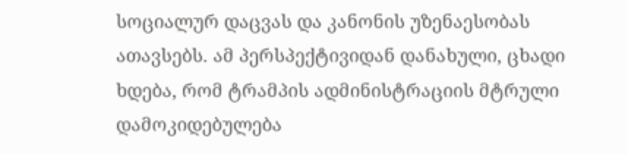სოციალურ დაცვას და კანონის უზენაესობას ათავსებს. ამ პერსპექტივიდან დანახული, ცხადი ხდება, რომ ტრამპის ადმინისტრაციის მტრული დამოკიდებულება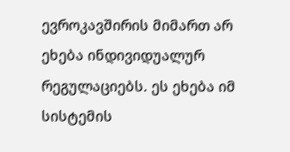ევროკავშირის მიმართ არ ეხება ინდივიდუალურ რეგულაციებს. ეს ეხება იმ სისტემის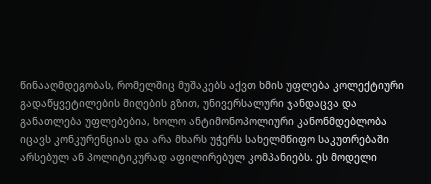წინააღმდეგობას, რომელშიც მუშაკებს აქვთ ხმის უფლება კოლექტიური გადაწყვეტილების მიღების გზით, უნივერსალური ჯანდაცვა და განათლება უფლებებია, ხოლო ანტიმონოპოლიური კანონმდებლობა იცავს კონკურენციას და არა მხარს უჭერს სახელმწიფო საკუთრებაში არსებულ ან პოლიტიკურად აფილირებულ კომპანიებს. ეს მოდელი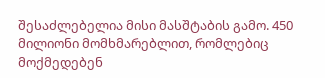შესაძლებელია მისი მასშტაბის გამო. 450 მილიონი მომხმარებლით, რომლებიც მოქმედებენ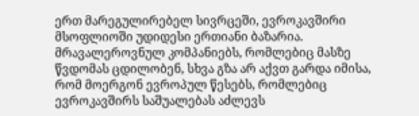ერთ მარეგულირებელ სივრცეში, ევროკავშირი მსოფლიოში უდიდესი ერთიანი ბაზარია. მრავალეროვნულ კომპანიებს, რომლებიც მასზე წვდომას ცდილობენ, სხვა გზა არ აქვთ გარდა იმისა, რომ მოერგონ ევროპულ წესებს, რომლებიც ევროკავშირს საშუალებას აძლევს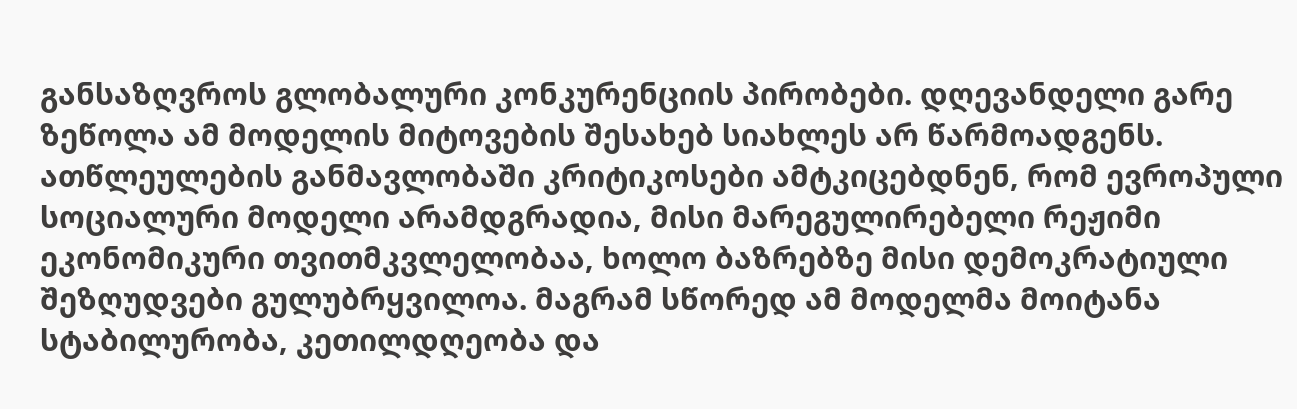განსაზღვროს გლობალური კონკურენციის პირობები. დღევანდელი გარე ზეწოლა ამ მოდელის მიტოვების შესახებ სიახლეს არ წარმოადგენს. ათწლეულების განმავლობაში კრიტიკოსები ამტკიცებდნენ, რომ ევროპული სოციალური მოდელი არამდგრადია, მისი მარეგულირებელი რეჟიმი ეკონომიკური თვითმკვლელობაა, ხოლო ბაზრებზე მისი დემოკრატიული შეზღუდვები გულუბრყვილოა. მაგრამ სწორედ ამ მოდელმა მოიტანა სტაბილურობა, კეთილდღეობა და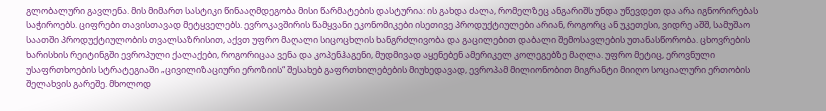გლობალური გავლენა. მის მიმართ სასტიკი წინააღმდეგობა მისი წარმატების დასტურია: ის გახდა ძალა, რომელზეც ანგარიშს უნდა უწევდეთ და არა იგნორირებას საჭიროებს. ციფრები თავისთავად მეტყველებს. ევროკავშირის წამყვანი ეკონომიკები ისეთივე პროდუქტიულები არიან, როგორც ან უკეთესი, ვიდრე აშშ, სამუშაო საათში პროდუქტიულობის თვალსაზრისით, აქვთ უფრო მაღალი სიცოცხლის ხანგრძლივობა და გაცილებით დაბალი შემოსავლების უთანასწორობა. ცხოვრების ხარისხის რეიტინგში ევროპული ქალაქები, როგორიცაა ვენა და კოპენჰაგენი, მუდმივად აყენებენ ამერიკელ კოლეგებზე მაღლა. უფრო მეტიც, ეროვნული უსაფრთხოების სტრატეგიაში „ცივილიზაციური ეროზიის“ შესახებ გაფრთხილებების მიუხედავად, ევროპამ მილიონობით მიგრანტი მიიღო სოციალური ერთობის შელახვის გარეშე. მხოლოდ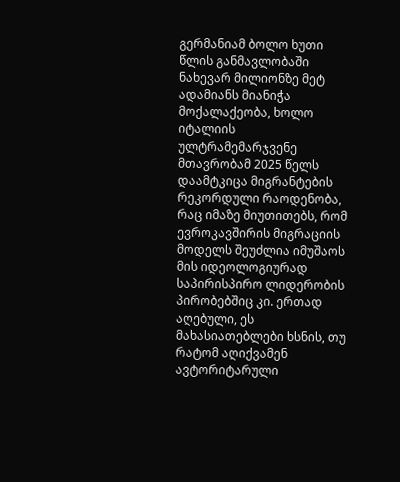გერმანიამ ბოლო ხუთი წლის განმავლობაში ნახევარ მილიონზე მეტ ადამიანს მიანიჭა მოქალაქეობა, ხოლო იტალიის ულტრამემარჯვენე მთავრობამ 2025 წელს დაამტკიცა მიგრანტების რეკორდული რაოდენობა, რაც იმაზე მიუთითებს, რომ ევროკავშირის მიგრაციის მოდელს შეუძლია იმუშაოს მის იდეოლოგიურად საპირისპირო ლიდერობის პირობებშიც კი. ერთად აღებული, ეს მახასიათებლები ხსნის, თუ რატომ აღიქვამენ ავტორიტარული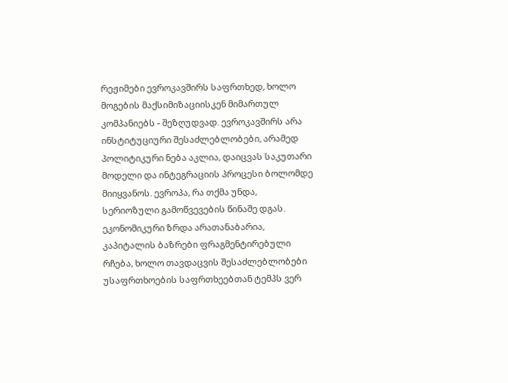რეჟიმები ევროკავშირს საფრთხედ, ხოლო მოგების მაქსიმიზაციისკენ მიმართულ კომპანიებს - შეზღუდვად. ევროკავშირს არა ინსტიტუციური შესაძლებლობები, არამედ პოლიტიკური ნება აკლია, დაიცვას საკუთარი მოდელი და ინტეგრაციის პროცესი ბოლომდე მიიყვანოს. ევროპა, რა თქმა უნდა, სერიოზული გამოწვევების წინაშე დგას. ეკონომიკური ზრდა არათანაბარია, კაპიტალის ბაზრები ფრაგმენტირებული რჩება, ხოლო თავდაცვის შესაძლებლობები უსაფრთხოების საფრთხეებთან ტემპს ვერ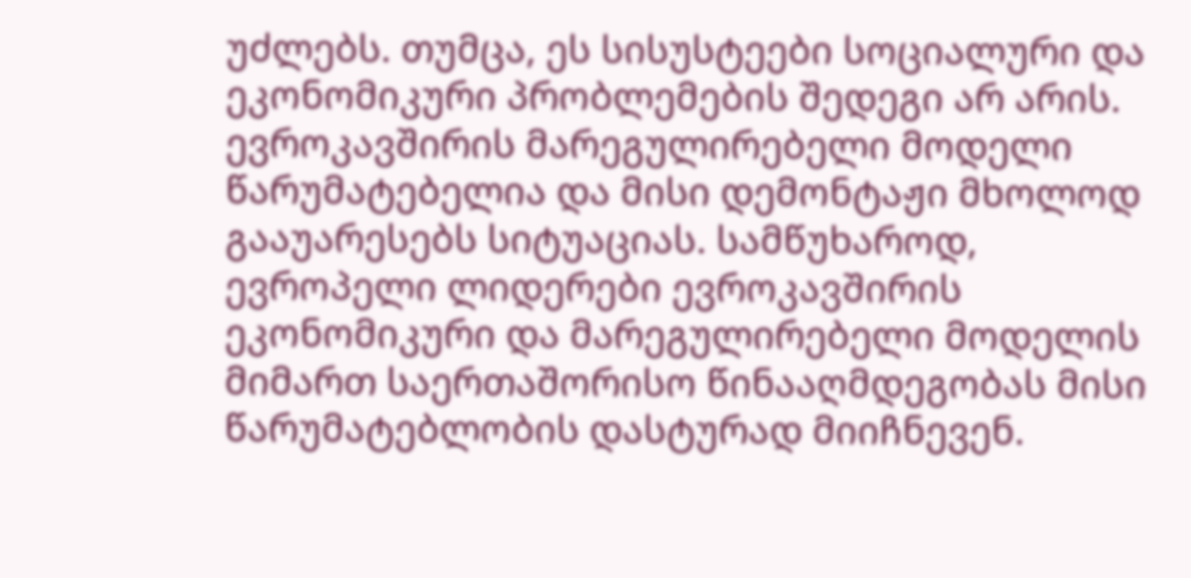უძლებს. თუმცა, ეს სისუსტეები სოციალური და ეკონომიკური პრობლემების შედეგი არ არის. ევროკავშირის მარეგულირებელი მოდელი წარუმატებელია და მისი დემონტაჟი მხოლოდ გააუარესებს სიტუაციას. სამწუხაროდ, ევროპელი ლიდერები ევროკავშირის ეკონომიკური და მარეგულირებელი მოდელის მიმართ საერთაშორისო წინააღმდეგობას მისი წარუმატებლობის დასტურად მიიჩნევენ.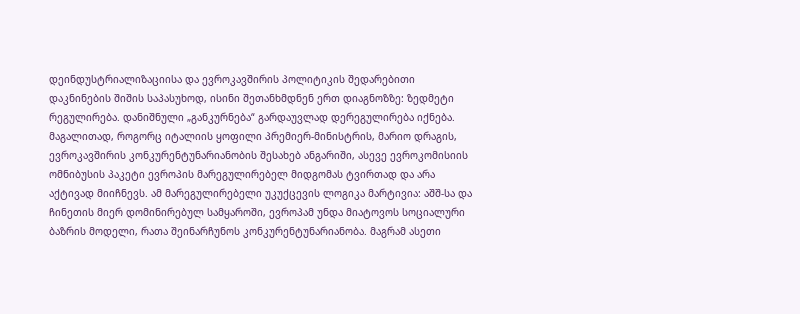დეინდუსტრიალიზაციისა და ევროკავშირის პოლიტიკის შედარებითი დაკნინების შიშის საპასუხოდ, ისინი შეთანხმდნენ ერთ დიაგნოზზე: ზედმეტი რეგულირება. დანიშნული „განკურნება“ გარდაუვლად დერეგულირება იქნება. მაგალითად, როგორც იტალიის ყოფილი პრემიერ-მინისტრის, მარიო დრაგის, ევროკავშირის კონკურენტუნარიანობის შესახებ ანგარიში, ასევე ევროკომისიის ომნიბუსის პაკეტი ევროპის მარეგულირებელ მიდგომას ტვირთად და არა აქტივად მიიჩნევს. ამ მარეგულირებელი უკუქცევის ლოგიკა მარტივია: აშშ-სა და ჩინეთის მიერ დომინირებულ სამყაროში, ევროპამ უნდა მიატოვოს სოციალური ბაზრის მოდელი, რათა შეინარჩუნოს კონკურენტუნარიანობა. მაგრამ ასეთი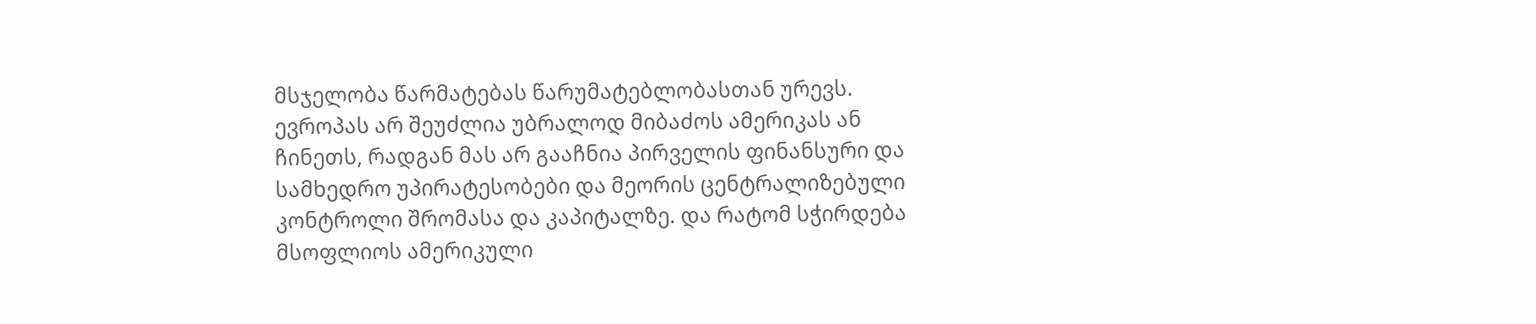მსჯელობა წარმატებას წარუმატებლობასთან ურევს. ევროპას არ შეუძლია უბრალოდ მიბაძოს ამერიკას ან ჩინეთს, რადგან მას არ გააჩნია პირველის ფინანსური და სამხედრო უპირატესობები და მეორის ცენტრალიზებული კონტროლი შრომასა და კაპიტალზე. და რატომ სჭირდება მსოფლიოს ამერიკული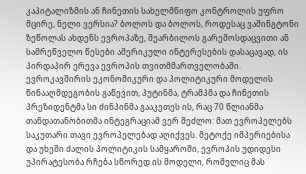კაპიტალიზმის ან ჩინეთის სახელმწიფო კონტროლის უფრო მცირე, ნელი ვერსია? ბოლოს და ბოლოს, როდესაც ვაშინგტონი ზეწოლას ახდენს ევროპაზე, შეარბილოს გარემოსდაცვითი ან სამრეწველო წესები ამერიკული ინტერესების დასაცავად, ის პირდაპირ ერევა ევროპის თვითმმართველობაში. ევროკავშირის ეკონომიკური და პოლიტიკური მოდელის წინააღმდეგობის გაწევით, პუტინმა, ტრამპმა და ჩინეთის პრეზიდენტმა სი ძინპინმა გააკეთეს ის, რაც 70 წლიანმა თანდათანობითმა ინტეგრაციამ ვერ შეძლო: მათ ევროპელებს საკუთარი თავი ევროპელებად აღიქვეს. მეტოქე იმპერიებისა და უხეში ძალის პოლიტიკის სამყაროში, ევროპის უდიდესი უპირატესობა რჩება სწორედ ის მოდელი, რომელიც მას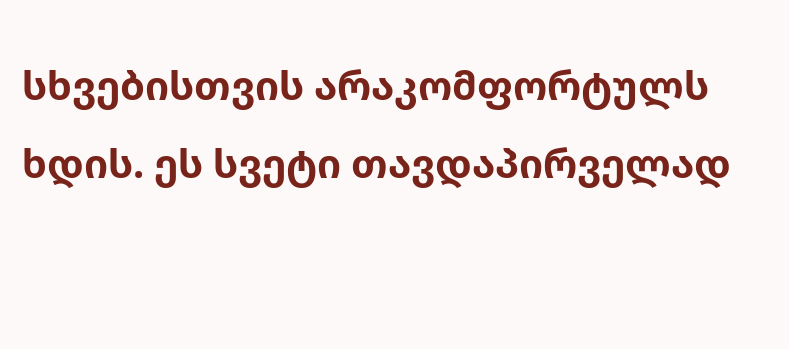სხვებისთვის არაკომფორტულს ხდის. ეს სვეტი თავდაპირველად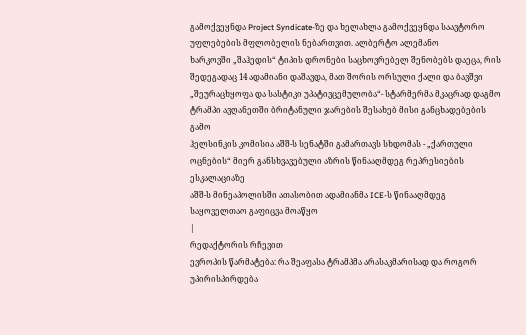გამოქვეყნდა Project Syndicate-ზე და ხელახლა გამოქვეყნდა საავტორო უფლებების მფლობელის ნებართვით. ალბერტო ალემანო
ხარკოვში „შაჰედის“ ტიპის დრონები საცხოვრებელ შენობებს დაეცა, რის შედეგადაც 14 ადამიანი დაშავდა, მათ შორის ორსული ქალი და ბავშვი
„შეურაცხყოფა და სასტიკი უპატივცემულობა“- სტარმერმა მკაცრად დაგმო ტრამპი ავღანეთში ბრიტანული ჯარების შესახებ მისი განცხადებების გამო
ჰელსინკის კომისია აშშ-ს სენატში გამართავს სხდომას - „ქართული ოცნების“ მიერ განსხვავებული აზრის წინააღმდეგ რეპრესიების ესკალაციაზე
აშშ-ს მინეაპოლისში ათასობით ადამიანმა ICE-ს წინააღმდეგ საყოველთაო გაფიცვა მოაწყო
|
რედაქტორის რჩევით
ევროპის წარმატება: რა შეაფასა ტრამპმა არასაკმარისად და როგორ უპირისპირდება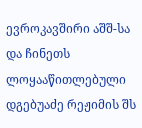ევროკავშირი აშშ-სა და ჩინეთს
ლოყააწითლებული დგებუაძე რეჟიმის შს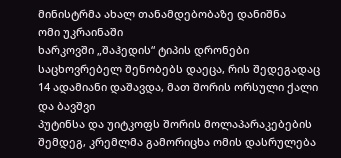მინისტრმა ახალ თანამდებობაზე დანიშნა
ომი უკრაინაში
ხარკოვში „შაჰედის“ ტიპის დრონები საცხოვრებელ შენობებს დაეცა, რის შედეგადაც 14 ადამიანი დაშავდა, მათ შორის ორსული ქალი და ბავშვი
პუტინსა და უიტკოფს შორის მოლაპარაკებების შემდეგ, კრემლმა გამორიცხა ომის დასრულება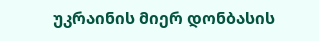უკრაინის მიერ დონბასის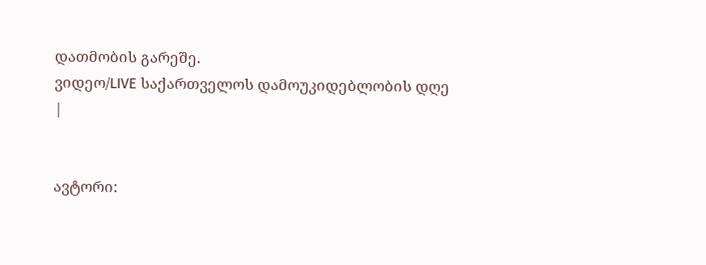დათმობის გარეშე.
ვიდეო/LIVE საქართველოს დამოუკიდებლობის დღე
|


ავტორი: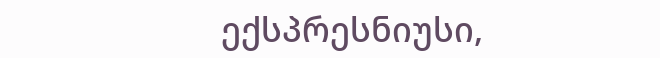ექსპრესნიუსი,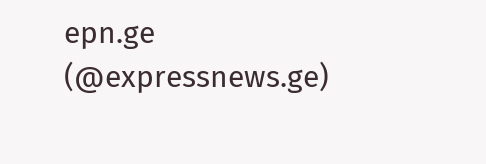epn.ge (@expressnews.ge)